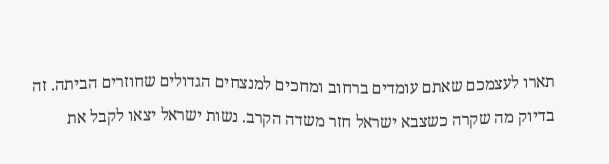תארו לעצמכם שאתם עומדים ברחוב ומחכים למנצחים הגדולים שחוזרים הביתה. זה בדיוק מה שקרה כשצבא ישראל חזר משדה הקרב. נשות ישראל יצאו לקבל את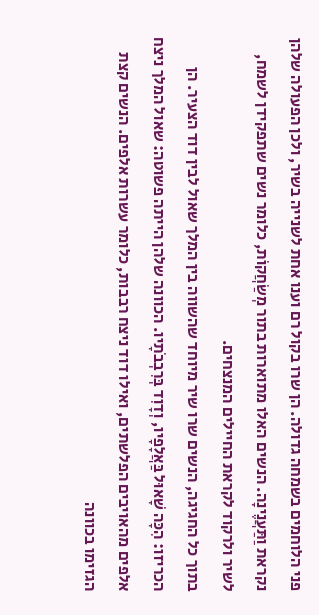פני הלוחמים בשמחה גדולה. הן שרו בקול רם וענו אחת לשנייה בשיר, ולכן הפעולה שלהן נקראת וַתַּעֲנֶינָה. הנשים האלו מתוארות בתור מְשַׂחֲקוֹת, כלומר נשים שתפקידן לשמח, לשיר ולרקוד לקראת החיילים המנצחים.
בתוך כל החגיגה, הנשים שרו שיר מיוחד שהשווה בין המלך שאול לבין דוד הצעיר. הן הכריזו: הִכָּה שָׁאוּל בַּאֲלָפָיו, וְדָוִד בְּרִבְבֹתָיו. הכוונה שלהן הייתה פשוטה: שאול המלך ניצח אלפים מהאויבים הפלשתים, ואילו דוד ניצח רבבות, כלומר עשרות אלפים. הנשים קצת הגזימו בכוונה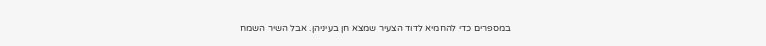במספרים כדי להחמיא לדוד הצעיר שמצא חן בעיניהן. אבל השיר השמח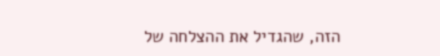הזה, שהגדיל את ההצלחה של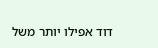דוד אפילו יותר משל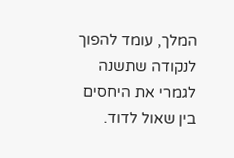המלך, עומד להפוך לנקודה שתשנה לגמרי את היחסים בין שאול לדוד.